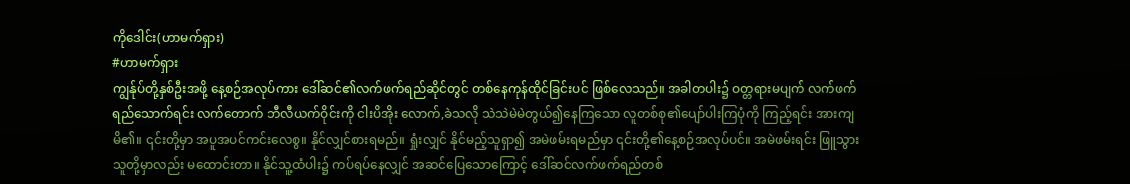ကိုဒေါင်း(ဟာမက်ရှား)
#ဟာမက်ရှား
ကျွန်ုပ်တို့နှစ်ဦးအဖို့ နေ့စဉ်အလုပ်ကား ဒေါ်ဆင်၏လက်ဖက်ရည်ဆိုင်တွင် တစ်နေကုန်ထိုင်ခြင်းပင် ဖြစ်လေသည်။ အခါတပါး၌ ဝတ္တရားမပျက် လက်ဖက်ရည်သောက်ရင်း လက်တောက် ဘီလီယက်ဝိုင်းကို ငါးပိအိုး လောက်,ခဲသလို သဲသဲမဲမဲတွယ်၍နေကြသော လူတစ်စု၏ပျော်ပါးကြပုံကို ကြည့်ရင်း အားကျမိ၏။ ၎င်းတို့မှာ အပူအပင်ကင်းလေစွ။ နိုင်လျှင်စားရမည်။ ရှုံးလျှင် နိုင်မည့်သူရှာ၍ အမဲဖမ်းရမည်မှာ ၎င်းတို့၏နေ့စဉ်အလုပ်ပင်။ အမဲဖမ်းရင်း ဖြူသွားသူတို့မှာလည်း မထောင်းတာ။ နိုင်သူ့ထံပါး၌ ကပ်ရပ်နေလျှင် အဆင်ပြေသောကြောင့် ဒေါ်ဆင်လက်ဖက်ရည်တစ်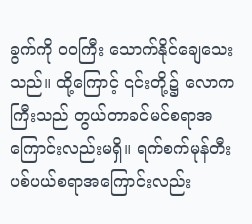ခွက်ကို ဝဝကြီး သောက်နိုင်ချေသေးသည်။ ထို့ကြောင့် ၎င်းတို့၌ လောကကြီးသည် တွယ်တာခင်မင်စရာအကြောင်းလည်းမရှိ။ ရက်စက်မုန်တီးပစ်ပယ်စရာအကြောင်းလည်း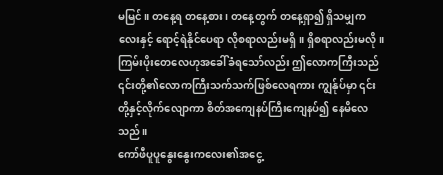မမြင်။ တနေ့ရ တနေ့စား၊ တနေ့တွက် တနေ့ရှာ၍ ရှိသမျှကလေးနှင့် ရောင့်ရဲနိုင်ပေရာ လိုစရာလည်းမရှိ။ ရှိစရာလည်းမလို။ ကြမ်းပိုးတေလေဟုအခေါ်ခံရသော်လည်း ဤလောကကြီးသည် ၎င်းတို့၏လောကကြီးသက်သက်ဖြစ်လေရကား ကျွန်ုပ်မှာ ၎င်းတို့နှင့်လိုက်လျောကာ စိတ်အကျေနပ်ကြီးကျေနပ်၍ နေမိလေသည်။
ကော်ဖီပူပူနွေးနွေးကလေး၏အငွေ့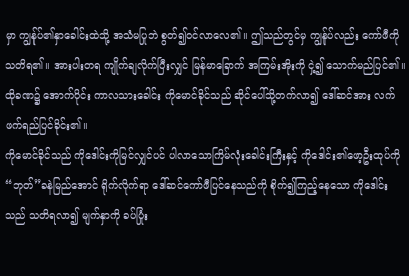မှာ ကျွန်ုပ်၏နှာခေါင်းထဲသို့ အသံမပြုဘဲ စွတ်၍ဝင်လာလေ၏။ ဤသည်တွင်မှ ကျွန်ုပ်လည်း ကော်ဖီကို သတိရ၏။ အားပါးတရ ကျိုက်ချလိုက်ပြီးလျှင် မြန်မာခြောက် အကြမ်းအိုးကို ငှဲ့၍ သောက်မည်ပြင်၏။ ထိုခဏ၌ အောက်ပိုင်း ကာလသားခေါင်း ကိုမောင်ခိုင်သည် ဆိုင်ပေါ်သို့တက်လာ၍ ဒေါ်ဆင်အား လက်ဖက်ရည်ပြင်ခိုင်း၏။
ကိုမောင်ခိုင်သည် ကိုဒေါင်းကိုမြင်လျှင်ပင် ပါလာသောကြိမ်လုံးခေါင်းကြီးနှင့် ကိုဒေါင်း၏ဖော့ဦးထုပ်ကို “ဘုတ်”ခနဲမြည်အောင် ရိုက်လိုက်ရာ ဒေါ်ဆင်ကော်ဖီပြင်နေသည်ကို စိုက်၍ကြည့်နေသော ကိုဒေါင်းသည် သတိရလာ၍ မျက်နှာကို ခပ်ပြုံး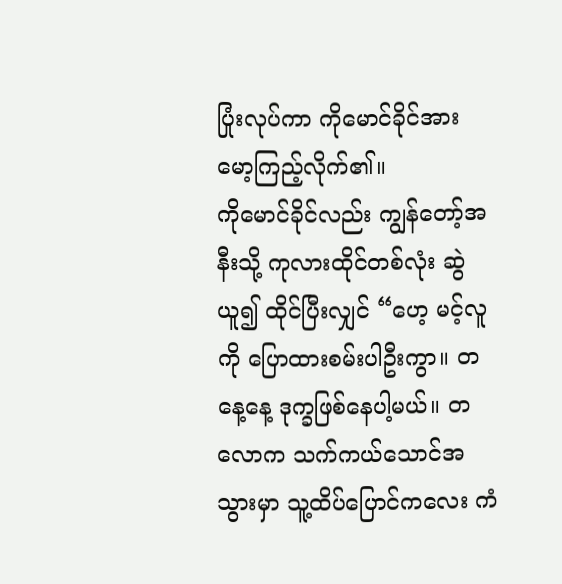ပြုံးလုပ်ကာ ကိုမောင်ခိုင်အား မော့ကြည့်လိုက်၏။
ကိုမောင်ခိုင်လည်း ကျွန်တော့်အနီးသို့ ကုလားထိုင်တစ်လုံး ဆွဲယူ၍ ထိုင်ပြီးလျှင် “ဟေ့ မင့်လူကို ပြောထားစမ်းပါဦးကွာ။ တနေ့နေ့ ဒုက္ခဖြစ်နေပါ့မယ်။ တလောက သက်ကယ်သောင်အသွားမှာ သူ့ထိပ်ပြောင်ကလေး ကံ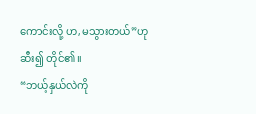ကောင်းလို့ ဟ,မသွားတယ်”ဟု ဆီး၍ တိုင်၏။
“ဘယ့်နှယ်လဲကို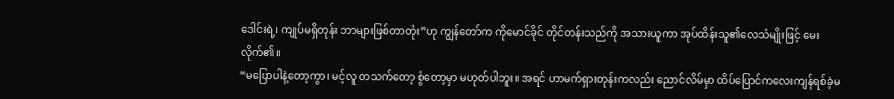ဒေါင်းရဲ့၊ ကျုပ်မရှိတုန်း ဘာများဖြစ်တာတုံး”ဟု ကျွန်တော်က ကိုမောင်ခိုင် တိုင်တန်းသည်ကို အသားယူကာ အုပ်ထိန်းသူ၏လေသံမျိုးဖြင့် မေးလိုက်၏။
“မပြောပါနဲ့တော့ကွာ၊ မင့်လူ တသက်တော့ စွံတော့မှာ မဟုတ်ပါဘူး။ အရင် ဟာမက်ရှားတုန်းကလည်း ညောင်လိမ်မှာ ထိပ်ပြောင်ကလေးကျန်ရစ်ခဲ့မ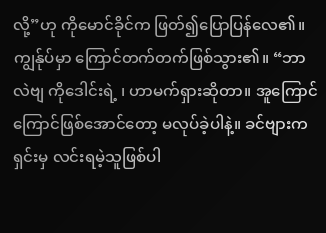လို့”ဟု ကိုမောင်ခိုင်က ဖြတ်၍ပြောပြန်လေ၏။
ကျွန်ုပ်မှာ ကြောင်တက်တက်ဖြစ်သွား၏။ “ဘာလဲဗျ ကိုဒေါင်းရဲ့ ၊ ဟာမက်ရှားဆိုတာ။ အူကြောင်ကြောင်ဖြစ်အောင်တော့ မလုပ်ခဲ့ပါနဲ့။ ခင်ဗျားကရှင်းမှ လင်းရမဲ့သူဖြစ်ပါ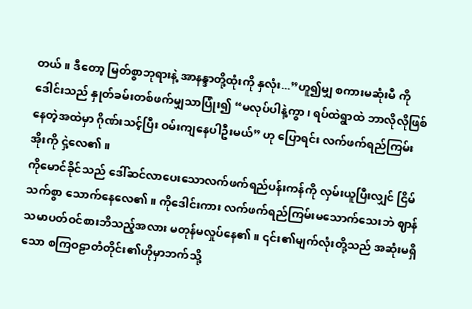တယ်။ ဒီတော့ မြတ်စွာဘုရားနဲ့ အာနန္ဒာတို့ထုံးကို နှလုံး...”ဟူ၍မျှ စကားမဆုံးမီ ကိုဒေါင်းသည် နှုတ်ခမ်းတစ်ဖက်မျှသာပြုံး၍ “မလုပ်ပါနဲ့ကွာ၊ ရပ်ထဲရွာထဲ ဘာလိုလိုဖြစ်နေတဲ့အထဲမှာ ဂိုဏ်းသင့်ပြီး ဝမ်းကျနေပါဦးမယ်” ဟု ပြောရင်း လက်ဖက်ရည်ကြမ်းအိုးကို ငှဲ့လေ၏။
ကိုမောင်ခိုင်သည် ဒေါ်ဆင်လာပေးသောလက်ဖက်ရည်ပန်းကန်ကို လှမ်းယူပြီးလျှင် ငြိမ်သက်စွာ သောက်နေလေ၏။ ကိုဒေါင်းကား လက်ဖက်ရည်ကြမ်းမသောက်သေးဘဲ ဈာန်သမာပတ်ဝင်စားဘိသည့်အလား မတုန်မလှုပ်နေ၏။ ၎င်း၏မျက်လုံးတို့သည် အဆုံးမရှိသော စကြဝဠာတံတိုင်း၏ဟိုမှာဘက်သို့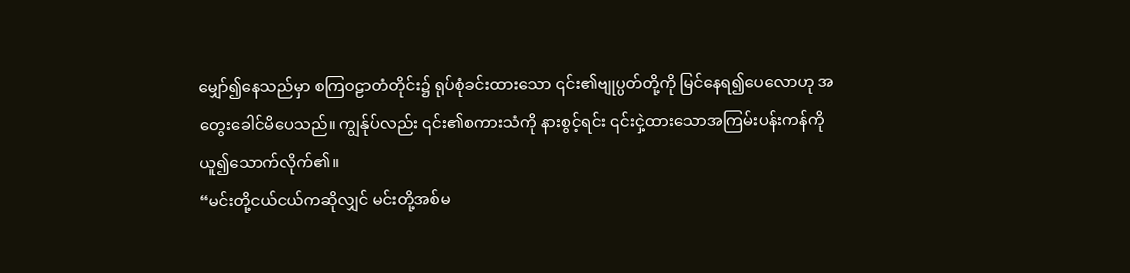မျှော်၍နေသည်မှာ စကြဝဠာတံတိုင်း၌ ရုပ်စုံခင်းထားသော ၎င်း၏ဗျုပ္ပတ်တို့ကို မြင်နေရ၍ပေလောဟု အတွေးခေါင်မိပေသည်။ ကျွန်ုပ်လည်း ၎င်း၏စကားသံကို နားစွင့်ရင်း ၎င်းငှဲ့ထားသောအကြမ်းပန်းကန်ကို ယူ၍သောက်လိုက်၏။
“မင်းတို့ငယ်ငယ်ကဆိုလျှင် မင်းတို့အစ်မ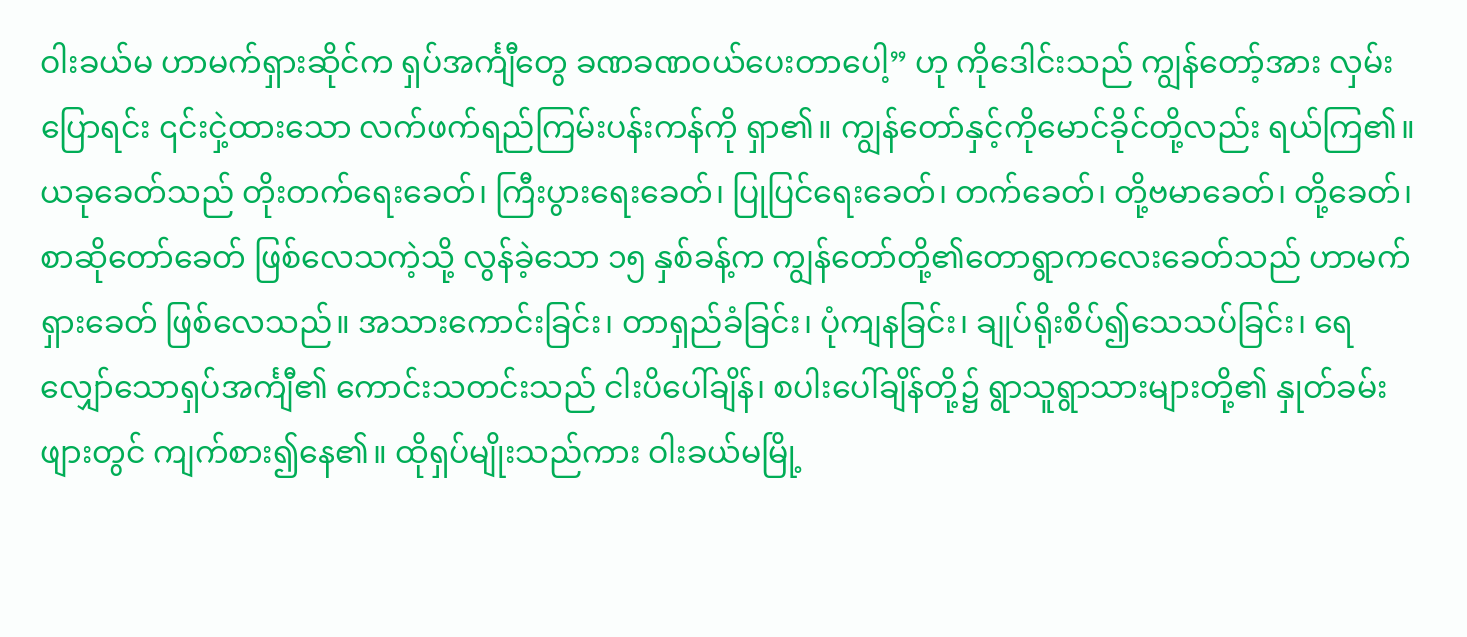ဝါးခယ်မ ဟာမက်ရှားဆိုင်က ရှပ်အင်္ကျီတွေ ခဏခဏဝယ်ပေးတာပေါ့” ဟု ကိုဒေါင်းသည် ကျွန်တော့်အား လှမ်းပြောရင်း ၎င်းငှဲ့ထားသော လက်ဖက်ရည်ကြမ်းပန်းကန်ကို ရှာ၏။ ကျွန်တော်နှင့်ကိုမောင်ခိုင်တို့လည်း ရယ်ကြ၏။
ယခုခေတ်သည် တိုးတက်ရေးခေတ်၊ ကြီးပွားရေးခေတ်၊ ပြုပြင်ရေးခေတ်၊ တက်ခေတ်၊ တို့ဗမာခေတ်၊ တို့ခေတ်၊ စာဆိုတော်ခေတ် ဖြစ်လေသကဲ့သို့ လွန်ခဲ့သော ၁၅ နှစ်ခန့်က ကျွန်တော်တို့၏တောရွာကလေးခေတ်သည် ဟာမက်ရှားခေတ် ဖြစ်လေသည်။ အသားကောင်းခြင်း၊ တာရှည်ခံခြင်း၊ ပုံကျနခြင်း၊ ချုပ်ရိုးစိပ်၍သေသပ်ခြင်း၊ ရေလျှော်သောရှပ်အင်္ကျီ၏ ကောင်းသတင်းသည် ငါးပိပေါ်ချိန်၊ စပါးပေါ်ချိန်တို့၌ ရွာသူရွာသားများတို့၏ နှုတ်ခမ်းဖျားတွင် ကျက်စား၍နေ၏။ ထိုရှပ်မျိုးသည်ကား ဝါးခယ်မမြို့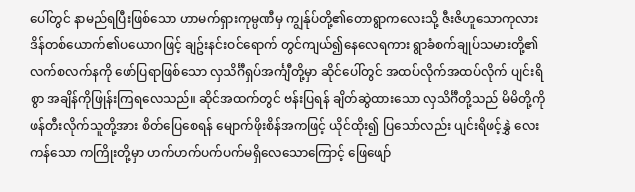ပေါ်တွင် နာမည်ရပြီးဖြစ်သော ဟာမက်ရှားကုမ္ပဏီမှ ကျွန်ုပ်တို့၏တောရွာကလေးသို့ ဇီးဇိဟူသောကုလားဒိန်တစ်ယောက်၏ပယောဂဖြင့် ချဥ်းနင်းဝင်ရောက် တွင်ကျယ်၍နေလေရကား ရွာခံစက်ချုပ်သမားတို့၏လက်စလက်နကို ဖော်ပြရာဖြစ်သော လှသိင်္ဂီရှပ်အင်္ကျီတို့မှာ ဆိုင်ပေါ်တွင် အထပ်လိုက်အထပ်လိုက် ပျင်းရိစွာ အချိန်ကိုဖြုန်းကြရလေသည်။ ဆိုင်အထက်တွင် ဗန်းပြရန် ချိတ်ဆွဲထားသော လှသိင်္ဂီတို့သည် မိမိတို့ကိုဖန်တီးလိုက်သူတို့အား စိတ်ပြေစေရန် မျောက်ဖိုးစိန်အကဖြင့် ယိုင်ထိုး၍ ပြသော်လည်း ပျင်းရိဖင့်နွှဲ လေးကန်သော ကကြိုးတို့မှာ ဟက်ဟက်ပက်ပက်မရှိလေသောကြောင့် ဖြေဖျော်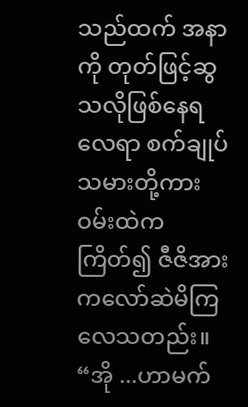သည်ထက် အနာကို တုတ်ဖြင့်ဆွသလိုဖြစ်နေရလေရာ စက်ချုပ်သမားတို့ကား ဝမ်းထဲကကြိတ်၍ ဇီဇိအား ကလော်ဆဲမိကြလေသတည်း။
“အို ...ဟာမက်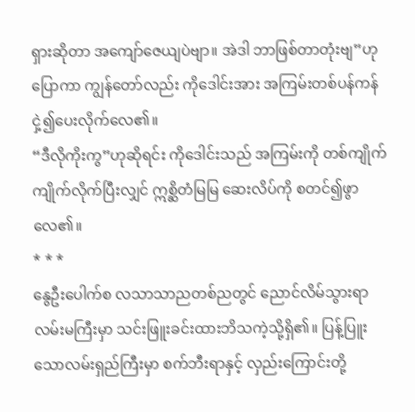ရှားဆိုတာ အကျော်ဇေယျပဲဗျာ။ အဲဒါ ဘာဖြစ်တာတုံးဗျ”ဟုပြောကာ ကျွန်တော်လည်း ကိုဒေါင်းအား အကြမ်းတစ်ပန်ကန် ငှဲ့၍ပေးလိုက်လေ၏။
“ဒီလိုကိုးကွ”ဟုဆိုရင်း ကိုဒေါင်းသည် အကြမ်းကို တစ်ကျိုက် ကျိုက်လိုက်ပြီးလျှင် ဣစ္ဆိတံမြမြ ဆေးလိပ်ကို စတင်၍ဖွာလေ၏။
* * *
နွေဦးပေါက်စ လသာသာညတစ်ညတွင် ညောင်လိမ်သွားရာ လမ်းမကြီးမှာ သင်းဖြူးခင်းထားဘိသကဲ့သို့ရှိ၏။ ပြန့်ပြူးသောလမ်းရှည်ကြီးမှာ စက်ဘီးရာနှင့် လှည်းကြောင်းတို့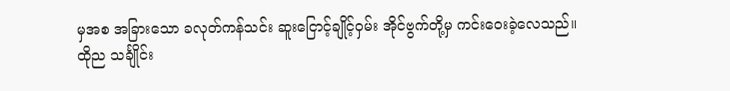မှအစ အခြားသော ခလုတ်ကန်သင်း ဆူးငြောင့်ချိုင့်ဝှမ်း အိုင်ဗွက်တို့မှ ကင်းဝေးခဲ့လေသည်။
ထိုည သင်္ချိုင်း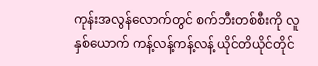ကုန်းအလွန်လောက်တွင် စက်ဘီးတစ်စီးကို လူနှစ်ယောက် ကန့်လန့်ကန့်လန့် ယိုင်တိယိုင်တိုင်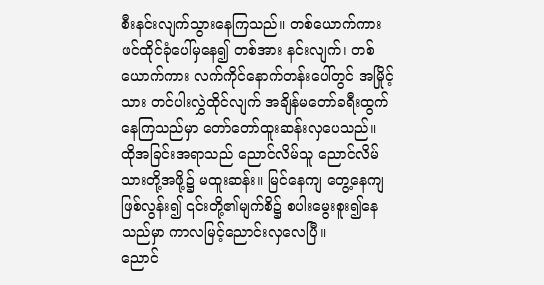စီးနင်းလျက်သွားနေကြသည်။ တစ်ယောက်ကား ဖင်ထိုင်ခုံပေါ်မှနေ၍ တစ်အား နင်းလျက်၊ တစ်ယောက်ကား လက်ကိုင်နောက်တန်းပေါ်တွင် အမြိုင့်သား တင်ပါးလွှဲထိုင်လျက် အချိန်မတော်ခရီးထွက်နေကြသည်မှာ တော်တော်ထူးဆန်းလှပေသည်။
ထိုအခြင်းအရာသည် ညောင်လိမ်သူ ညောင်လိမ်သားတို့အဖို့၌ မထူးဆန်း။ မြင်နေကျ တွေ့နေကျဖြစ်လွန်း၍ ၎င်းတို့၏မျက်စိ၌ စပါးမွေးစူး၍နေသည်မှာ ကာလမြင့်ညောင်းလှလေပြီ။
ညောင်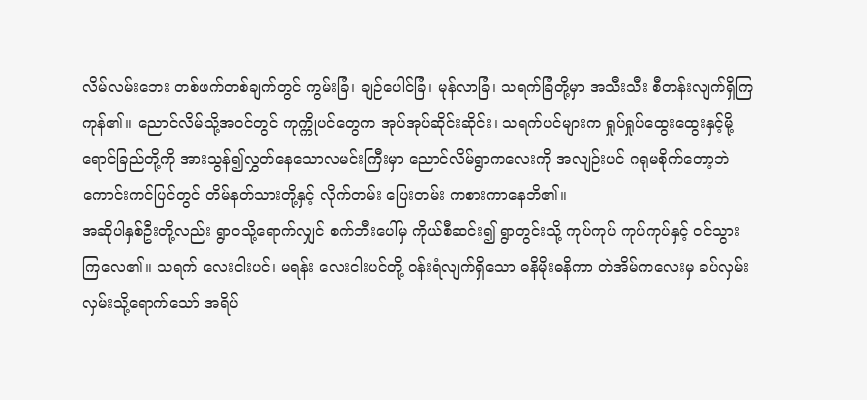လိမ်လမ်းဘေး တစ်ဖက်တစ်ချက်တွင် ကွမ်းခြံ၊ ချဉ်ပေါင်ခြံ၊ မုန်လာခြံ၊ သရက်ခြံတို့မှာ အသီးသီး စီတန်းလျက်ရှိကြကုန်၏။ ညောင်လိမ်သို့အဝင်တွင် ကုက္ကိုပင်တွေက အုပ်အုပ်ဆိုင်းဆိုင်း၊ သရက်ပင်များက ရှုပ်ရှုပ်ထွေးထွေးနှင့်မို့ ရောင်ခြည်တို့ကို အားသွန်၍လွှတ်နေသောလမင်းကြီးမှာ ညောင်လိမ်ရွာကလေးကို အလျဉ်းပင် ဂရုမစိုက်တော့ဘဲ ကောင်းကင်ပြင်တွင် တိမ်နတ်သားတို့နှင့် လိုက်တမ်း ပြေးတမ်း ကစားကာနေဘိ၏။
အဆိုပါနှစ်ဦးတို့လည်း ရွာဝသို့ရောက်လျှင် စက်ဘီးပေါ်မှ ကိုယ်စီဆင်း၍ ရွာတွင်းသို့ ကုပ်ကုပ် ကုပ်ကုပ်နှင့် ဝင်သွားကြလေ၏။ သရက် လေးငါးပင်၊ မရန်း လေးငါးပင်တို့ ဝန်းရံလျက်ရှိသော ဓနိမိုးဓနိကာ တဲအိမ်ကလေးမှ ခပ်လှမ်းလှမ်းသို့ရောက်သော် အရိပ်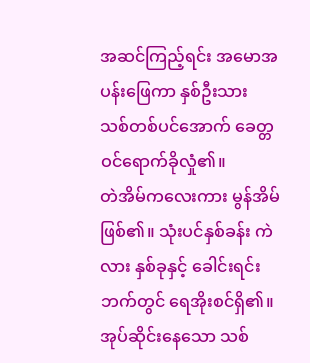အဆင်ကြည့်ရင်း အမောအပန်းဖြေကာ နှစ်ဦးသား သစ်တစ်ပင်အောက် ခေတ္တဝင်ရောက်ခိုလှုံ၏။
တဲအိမ်ကလေးကား မွန်အိမ်ဖြစ်၏။ သုံးပင်နှစ်ခန်း ကဲလား နှစ်ခုနှင့် ခေါင်းရင်းဘက်တွင် ရေအိုးစင်ရှိ၏။ အုပ်ဆိုင်းနေသော သစ်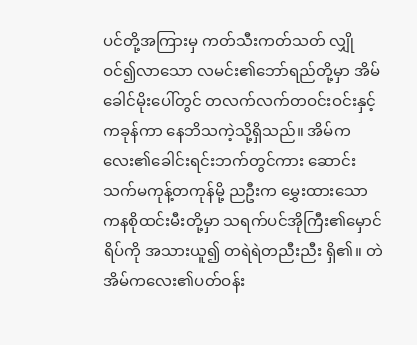ပင်တို့အကြားမှ ကတ်သီးကတ်သတ် လျှိုဝင်၍လာသော လမင်း၏ဘော်ရည်တို့မှာ အိမ်ခေါင်မိုးပေါ်တွင် တလက်လက်တဝင်းဝင်းနှင့် ကခုန်ကာ နေဘိသကဲ့သို့ရှိသည်။ အိမ်ကလေး၏ခေါင်းရင်းဘက်တွင်ကား ဆောင်းသက်မကုန့်တကုန်မို့ ညဦးက မွှေးထားသော ကနစိုထင်းမီးတို့မှာ သရက်ပင်အိုကြီး၏မှောင်ရိပ်ကို အသားယူ၍ တရဲရဲတညီးညီး ရှိ၏။ တဲအိမ်ကလေး၏ပတ်ဝန်း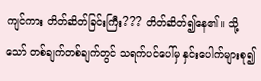ကျင်ကား တိတ်ဆိတ်ခြင်းကြီး??? တိတ်ဆိတ်၍နေ၏။ သို့သော် တစ်ချက်တစ်ချက်တွင် သရက်ပင်ပေါ်မှ နှင်းပေါက်များစု၍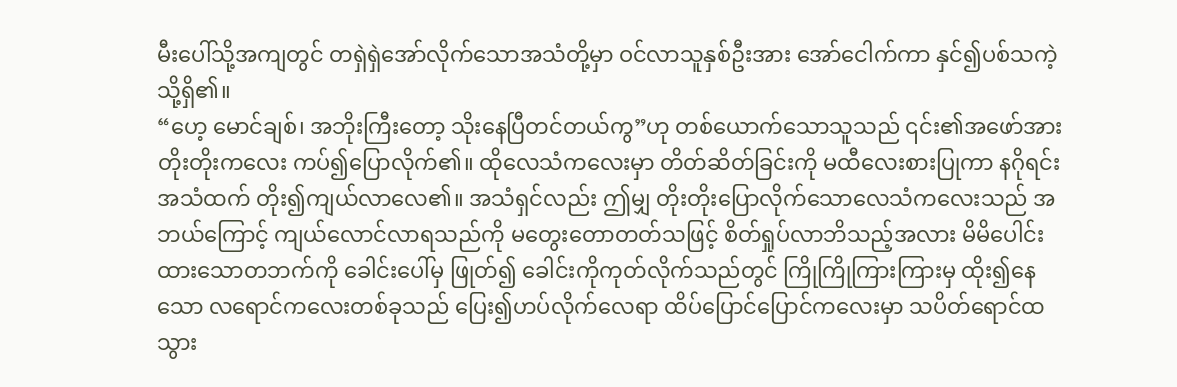မီးပေါ်သို့အကျတွင် တရှဲရှဲအော်လိုက်သောအသံတို့မှာ ဝင်လာသူနှစ်ဦးအား အော်ငေါက်ကာ နှင်၍ပစ်သကဲ့သို့ရှိ၏။
“ဟေ့ မောင်ချစ်၊ အဘိုးကြီးတော့ သိုးနေပြီတင်တယ်ကွ”ဟု တစ်ယောက်သောသူသည် ၎င်း၏အဖော်အား တိုးတိုးကလေး ကပ်၍ပြောလိုက်၏။ ထိုလေသံကလေးမှာ တိတ်ဆိတ်ခြင်းကို မထီလေးစားပြုကာ နဂိုရင်းအသံထက် တိုး၍ကျယ်လာလေ၏။ အသံရှင်လည်း ဤမျှ တိုးတိုးပြောလိုက်သောလေသံကလေးသည် အဘယ်ကြောင့် ကျယ်လောင်လာရသည်ကို မတွေးတောတတ်သဖြင့် စိတ်ရှုပ်လာဘိသည့်အလား မိမိပေါင်းထားသောတဘက်ကို ခေါင်းပေါ်မှ ဖြုတ်၍ ခေါင်းကိုကုတ်လိုက်သည်တွင် ကြိုကြိုကြားကြားမှ ထိုး၍နေသော လရောင်ကလေးတစ်ခုသည် ပြေး၍ဟပ်လိုက်လေရာ ထိပ်ပြောင်ပြောင်ကလေးမှာ သပိတ်ရောင်ထသွား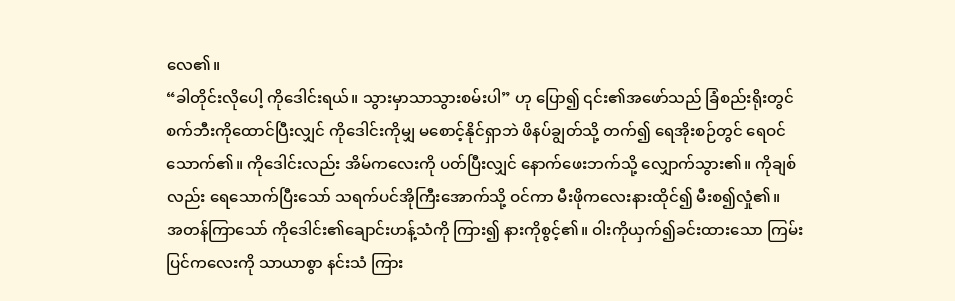လေ၏။
“ခါတိုင်းလိုပေါ့ ကိုဒေါင်းရယ်။ သွားမှာသာသွားစမ်းပါ” ဟု ပြော၍ ၎င်း၏အဖော်သည် ခြံစည်းရိုးတွင် စက်ဘီးကိုထောင်ပြီးလျှင် ကိုဒေါင်းကိုမျှ မစောင့်နိုင်ရှာဘဲ ဖိနပ်ချွတ်သို့ တက်၍ ရေအိုးစဉ်တွင် ရေဝင်သောက်၏။ ကိုဒေါင်းလည်း အိမ်ကလေးကို ပတ်ပြီးလျှင် နောက်ဖေးဘက်သို့ လျှောက်သွား၏။ ကိုချစ်လည်း ရေသောက်ပြီးသော် သရက်ပင်အိုကြီးအောက်သို့ ဝင်ကာ မီးဖိုကလေးနားထိုင်၍ မီးစ၍လှုံ၏။
အတန်ကြာသော် ကိုဒေါင်း၏ချောင်းဟန့်သံကို ကြား၍ နားကိုစွင့်၏။ ဝါးကိုယှက်၍ခင်းထားသော ကြမ်းပြင်ကလေးကို သာယာစွာ နင်းသံ ကြား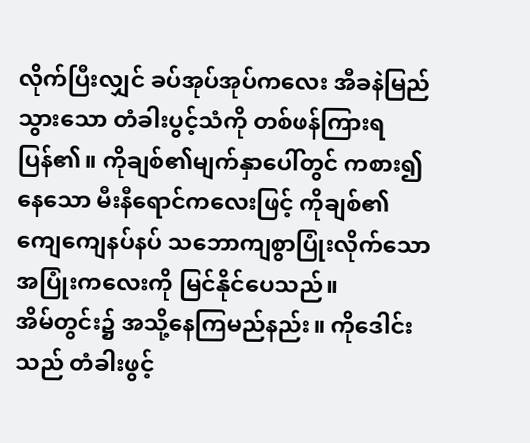လိုက်ပြီးလျှင် ခပ်အုပ်အုပ်ကလေး အီခနဲမြည်သွားသော တံခါးပွင့်သံကို တစ်ဖန်ကြားရပြန်၏။ ကိုချစ်၏မျက်နှာပေါ်တွင် ကစား၍နေသော မီးနီရောင်ကလေးဖြင့် ကိုချစ်၏ ကျေကျေနပ်နပ် သဘောကျစွာပြုံးလိုက်သော အပြုံးကလေးကို မြင်နိုင်ပေသည်။
အိမ်တွင်း၌ အသို့နေကြမည်နည်း။ ကိုဒေါင်းသည် တံခါးဖွင့်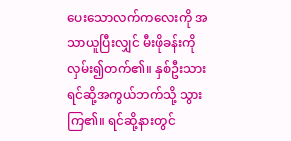ပေးသောလက်ကလေးကို အသာယူပြီးလျှင် မီးဖိုခန်းကိုလှမ်း၍တက်၏။ နှစ်ဦးသား ရင်ဆို့အကွယ်ဘက်သို့ သွားကြ၏။ ရင်ဆို့နားတွင်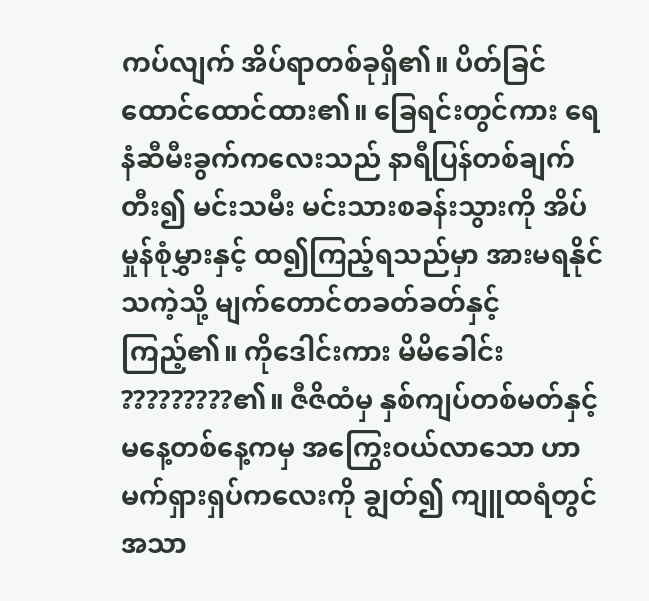ကပ်လျက် အိပ်ရာတစ်ခုရှိ၏။ ပိတ်ခြင်ထောင်ထောင်ထား၏။ ခြေရင်းတွင်ကား ရေနံဆီမီးခွက်ကလေးသည် နာရီပြန်တစ်ချက်တီး၍ မင်းသမီး မင်းသားစခန်းသွားကို အိပ်မှုန်စုံမွှားနှင့် ထ၍ကြည့်ရသည်မှာ အားမရနိုင်သကဲ့သို့ မျက်တောင်တခတ်ခတ်နှင့် ကြည့်၏။ ကိုဒေါင်းကား မိမိခေါင်း ?????????၏။ ဇီဇိထံမှ နှစ်ကျပ်တစ်မတ်နှင့် မနေ့တစ်နေ့ကမှ အကြွေးဝယ်လာသော ဟာမက်ရှားရှပ်ကလေးကို ချွတ်၍ ကျူထရံတွင် အသာ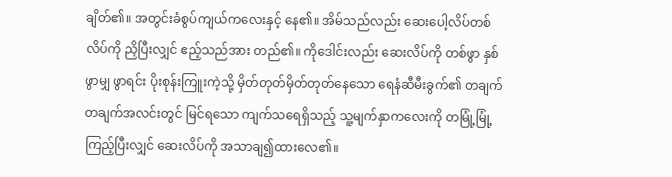ချိတ်၏။ အတွင်းခံစွပ်ကျယ်ကလေးနှင့် နေ၏။ အိမ်သည်လည်း ဆေးပေါ့လိပ်တစ်လိပ်ကို ညှိပြီးလျှင် ဧည့်သည်အား တည်၏။ ကိုဒေါင်းလည်း ဆေးလိပ်ကို တစ်ဖွာ နှစ်ဖွာမျှ ဖွာရင်း ပိုးစုန်းကြူးကဲ့သို့ မှိတ်တုတ်မှိတ်တုတ်နေသော ရေနံဆီမီးခွက်၏ တချက် တချက်အလင်းတွင် မြင်ရသော ကျက်သရေရှိသည့် သူ့မျက်နှာကလေးကို တမြုံ့မြုံ့ကြည့်ပြီးလျှင် ဆေးလိပ်ကို အသာချ၍ထားလေ၏။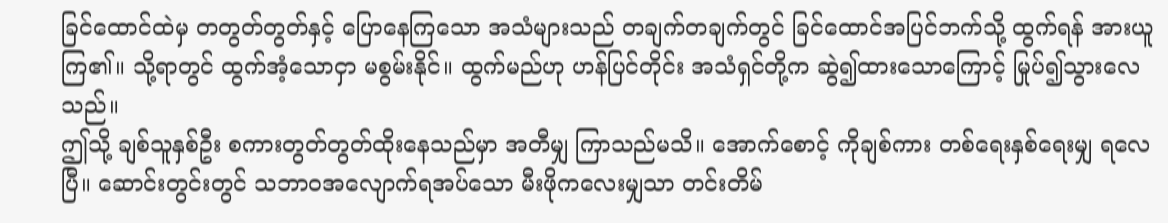ခြင်ထောင်ထဲမှ တတွတ်တွတ်နှင့် ပြောနေကြသော အသံများသည် တချက်တချက်တွင် ခြင်ထောင်အပြင်ဘက်သို့ ထွက်ရန် အားယူကြ၏။ သို့ရာတွင် ထွက်အံ့သောငှာ မစွမ်းနိုင်။ ထွက်မည်ဟု ဟန်ပြင်တိုင်း အသံရှင်တို့က ဆွဲ၍ထားသောကြောင့် မြုပ်၍သွားလေသည်။
ဤသို့ ချစ်သူနှစ်ဦး စကားတွတ်တွတ်ထိုးနေသည်မှာ အတီမျှ ကြာသည်မသိ။ အောက်စောင့် ကိုချစ်ကား တစ်ရေးနှစ်ရေးမျှ ရလေပြီ။ ဆောင်းတွင်းတွင် သဘာဝအလျောက်ရအပ်သော မီးဖိုကလေးမျှသာ တင်းတိမ်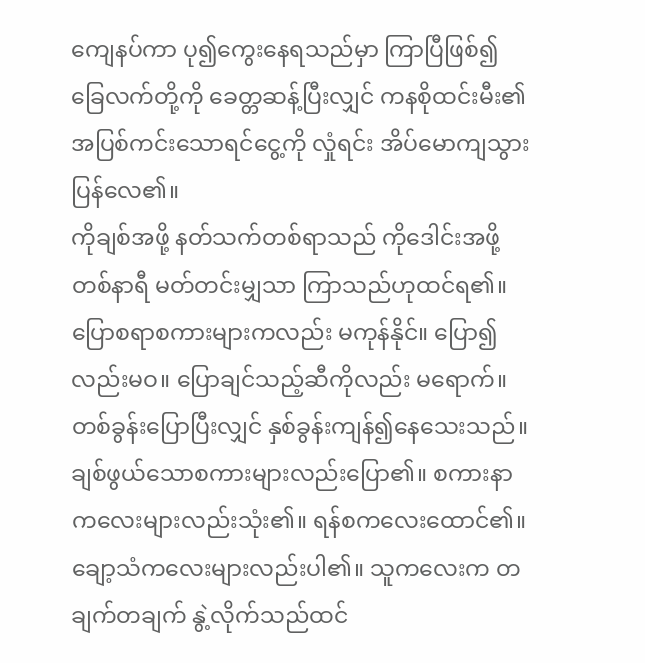ကျေနပ်ကာ ပု၍ကွေးနေရသည်မှာ ကြာပြီဖြစ်၍ ခြေလက်တို့ကို ခေတ္တဆန့်ပြီးလျှင် ကနစိုထင်းမီး၏ အပြစ်ကင်းသောရင်ငွေ့ကို လှုံရင်း အိပ်မောကျသွားပြန်လေ၏။
ကိုချစ်အဖို့ နတ်သက်တစ်ရာသည် ကိုဒေါင်းအဖို့ တစ်နာရီ မတ်တင်းမျှသာ ကြာသည်ဟုထင်ရ၏။ ပြောစရာစကားများကလည်း မကုန်နိုင်။ ပြော၍လည်းမဝ။ ပြောချင်သည့်ဆီကိုလည်း မရောက်။ တစ်ခွန်းပြောပြီးလျှင် နှစ်ခွန်းကျန်၍နေသေးသည်။ ချစ်ဖွယ်သောစကားများလည်းပြော၏။ စကားနာကလေးများလည်းသုံး၏။ ရန်စကလေးထောင်၏။ ချော့သံကလေးများလည်းပါ၏။ သူကလေးက တချက်တချက် နွဲ့လိုက်သည်ထင်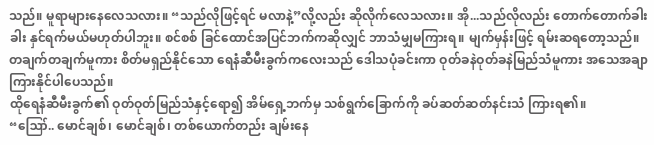သည်။ မူရာများနေလေသလား။ “သည်လိုဖြင့်ရင် မလာနဲ့”လို့လည်း ဆိုလိုက်လေသလား။ အို...သည်လိုလည်း တောက်တောက်ခါးခါး နှင်ရက်မယ်မဟုတ်ပါဘူး။ စင်စစ် ခြင်ထောင်အပြင်ဘက်ကဆိုလျှင် ဘာသံမျှမကြားရ။ မျက်မှန်းဖြင့် ရမ်းဆရတော့သည်။ တချက်တချက်မူကား စိတ်မရှည်နိုင်သော ရေနံဆီမီးခွက်ကလေးသည် ဒေါသပုံခင်းကာ ဝုတ်ခနဲဝုတ်ခနဲမြည်သံမူကား အသေအချာ ကြားနိုင်ပါပေသည်။
ထိုရေနံဆီမီးခွက်၏ ဝုတ်ဝုတ်မြည်သံနှင့်ရော၍ အိမ်ရှေ့ဘက်မှ သစ်ရွက်ခြောက်ကို ခပ်ဆတ်ဆတ်နင်းသံ ကြားရ၏။
“ဪ.. မောင်ချစ်၊ မောင်ချစ်၊ တစ်ယောက်တည်း ချမ်းနေ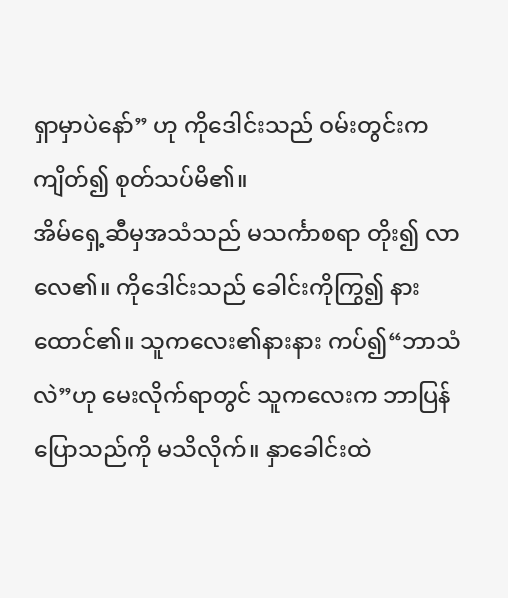ရှာမှာပဲနော်” ဟု ကိုဒေါင်းသည် ဝမ်းတွင်းကကျိတ်၍ စုတ်သပ်မိ၏။
အိမ်ရှေ့ဆီမှအသံသည် မသင်္ကာစရာ တိုး၍ လာလေ၏။ ကိုဒေါင်းသည် ခေါင်းကိုကြွ၍ နားထောင်၏။ သူကလေး၏နားနား ကပ်၍“ဘာသံလဲ”ဟု မေးလိုက်ရာတွင် သူကလေးက ဘာပြန်ပြောသည်ကို မသိလိုက်။ နှာခေါင်းထဲ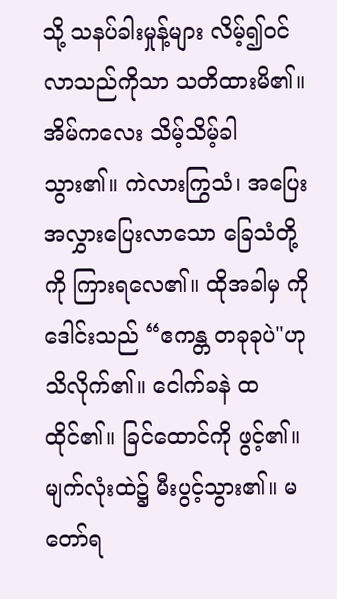သို့ သနပ်ခါးမှုန့်များ လိမ့်၍ဝင်လာသည်ကိုသာ သတိထားမိ၏။
အိမ်ကလေး သိမ့်သိမ့်ခါသွား၏။ ကဲလားကြွသံ၊ အပြေးအလွှားပြေးလာသော ခြေသံတို့ကို ကြားရလေ၏။ ထိုအခါမှ ကိုဒေါင်းသည် “ဧကန္တ တခုခုပဲ"ဟုသိလိုက်၏။ ငေါက်ခနဲ ထထိုင်၏။ ခြင်ထောင်ကို ဖွင့်၏။ မျက်လုံးထဲ၌ မီးပွင့်သွား၏။ မတော်ရ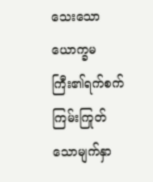သေးသော ယောက္ခမကြီး၏ရက်စက်ကြမ်းကြုတ်သောမျက်နှာ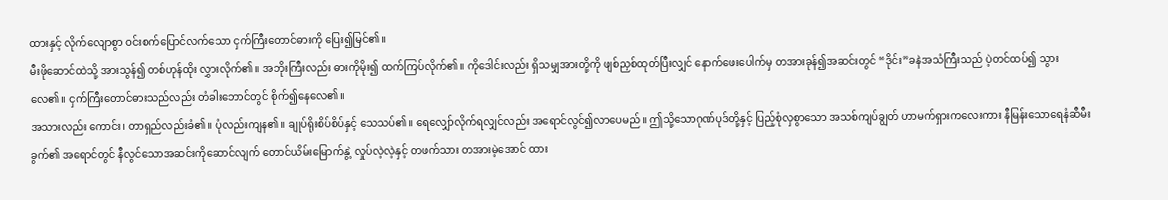ထားနှင့် လိုက်လျောစွာ ဝင်းစက်ပြောင်လက်သော ငှက်ကြီးတောင်ဓားကို ပြေး၍မြင်၏။
မီးဖိုဆောင်ထဲသို့ အားသွန်၍ တစ်ဟုန်ထိုး လွှားလိုက်၏။ အဘိုးကြီးလည်း ဓားကိုမိုး၍ ထက်ကြပ်လိုက်၏။ ကိုဒေါင်းလည်း ရှိသမျှအားတို့ကို ဖျစ်ညှစ်ထုတ်ပြီးလျှင် နောက်ဖေးပေါက်မှ တအားခုန်၍အဆင်းတွင် “ဒိုင်း”ခနဲအသံကြီးသည် ပဲ့တင်ထပ်၍ သွားလေ၏။ ငှက်ကြီးတောင်ဓားသည်လည်း တံခါးဘောင်တွင် စိုက်၍နေလေ၏။
အသားလည်း ကောင်း၊ တာရှည်လည်းခံ၏။ ပုံလည်းကျန၏။ ချုပ်ရိုးစိပ်စိပ်နှင့် သေသပ်၏။ ရေလျှော်လိုက်ရလျှင်လည်း အရောင်လွင်၍လာပေမည်။ ဤသို့သောဂုဏ်ပုဒ်တို့နှင့် ပြည့်စုံလှစွာသော အသစ်ကျပ်ချွတ် ဟာမက်ရှားကလေးကား နီမြန်းသောရေနံဆီမီးခွက်၏ အရောင်တွင် နီလွင်သောအဆင်းကိုဆောင်လျက် တောင်ယိမ်းမြောက်နွဲ့ လှုပ်လဲ့လဲ့နှင့် တဖက်သား တအားမဲ့အောင် ထား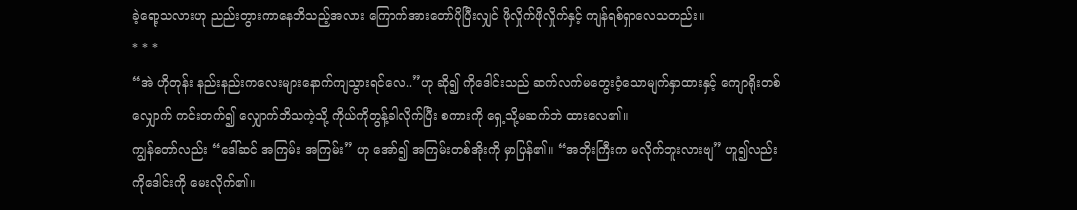ခဲ့ရော့သလားဟု ညည်းတွားကာနေဘိသည့်အလား ကြောက်အားတော်ပိုပြီးလျှင် ဖိုလှိုက်ဖိုလှိုက်နှင့် ကျန်ရစ်ရှာလေသတည်း။
* * *
“အဲ ဟိုတုန်း နည်းနည်းကလေးများနောက်ကျသွားရင်လေ..”ဟု ဆို၍ ကိုဒေါင်းသည် ဆက်လက်မတွေးဝံ့သောမျက်နှာထားနှင့် ကျောရိုးတစ်လျှောက် ကင်းတက်၍ လျှောက်ဘိသကဲ့သို့ ကိုယ်ကိုတွန့်ခါလိုက်ပြီး စကားကို ရှေ့သို့မဆက်ဘဲ ထားလေ၏။
ကျွန်တော်လည်း “ဒေါ်ဆင် အကြမ်း အကြမ်း” ဟု အော်၍ အကြမ်းတစ်အိုးကို မှာပြန်၏။ “အဘိုးကြီးက မလိုက်ဘူးလားဗျ” ဟူ၍လည်း ကိုဒေါင်းကို မေးလိုက်၏။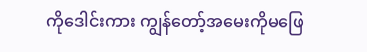ကိုဒေါင်းကား ကျွန်တော့်အမေးကိုမဖြေ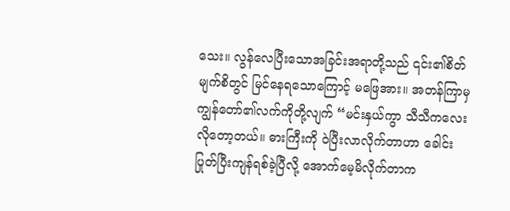သေး။ လွန်လေပြီးသောအခြင်းအရာတို့သည် ၎င်း၏စိတ်မျက်စိတွင် မြင်နေရသောကြောင့် မဖြေအား။ အတန်ကြာမှ ကျွန်တော်၏လက်ကိုတို့လျက် “မင်းနှယ်ကွာ သီသီကလေးလိုတော့တယ်။ ဓားကြီးကို ဝဲပြီးလာလိုက်တာဟာ ခေါင်းပြုတ်ပြီးကျန်ရစ်ခဲ့ပြီလို့ အောက်မေ့မိလိုက်တာက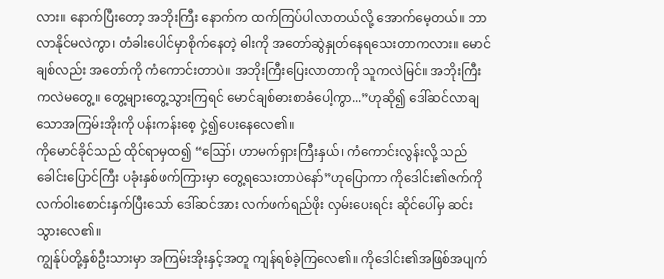လား။ နောက်ပြီးတော့ အဘိုးကြီး နောက်က ထက်ကြပ်ပါလာတယ်လို့ အောက်မေ့တယ်။ ဘာလာနိုင်မလဲကွာ၊ တံခါးပေါင်မှာစိုက်နေတဲ့ ဓါးကို အတော်ဆွဲနှုတ်နေရသေးတာကလား။ မောင်ချစ်လည်း အတော်ကို ကံကောင်းတာပဲ။ အဘိုးကြီးပြေးလာတာကို သူကလဲမြင်။ အဘိုးကြီးကလဲမတွေ့။ တွေ့များတွေ့သွားကြရင် မောင်ချစ်ဓားစာခံပေါ့ကွာ...”ဟုဆို၍ ဒေါ်ဆင်လာချသောအကြမ်းအိုးကို ပန်းကန်းစေ့ ငှဲ့၍ပေးနေလေ၏။
ကိုမောင်ခိုင်သည် ထိုင်ရာမှထ၍ “ဪ၊ ဟာမက်ရှားကြီးနှယ်၊ ကံကောင်းလွန်းလို့ သည်ခေါင်းပြောင်ကြီး ပခုံးနှစ်ဖက်ကြားမှာ တွေ့ရသေးတာပဲနော်”ဟုပြောကာ ကိုဒေါင်း၏ဇက်ကို လက်ဝါးစောင်းနှက်ပြီးသော် ဒေါ်ဆင်အား လက်ဖက်ရည်ဖိုး လှမ်းပေးရင်း ဆိုင်ပေါ်မှ ဆင်းသွားလေ၏။
ကျွန်ုပ်တို့နှစ်ဦးသားမှာ အကြမ်းအိုးနှင့်အတူ ကျန်ရစ်ခဲ့ကြလေ၏။ ကိုဒေါင်း၏အဖြစ်အပျက်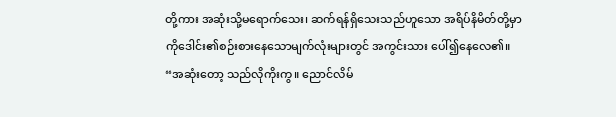တို့ကား အဆုံးသို့မရောက်သေး၊ ဆက်ရန်ရှိသေးသည်ဟူသော အရိပ်နိမိတ်တို့မှာ ကိုဒေါင်း၏စဉ်းစားနေသောမျက်လုံးများတွင် အကွင်းသား ပေါ်၍နေလေ၏။
“အဆုံးတော့ သည်လိုကိုးကွ။ ညောင်လိမ်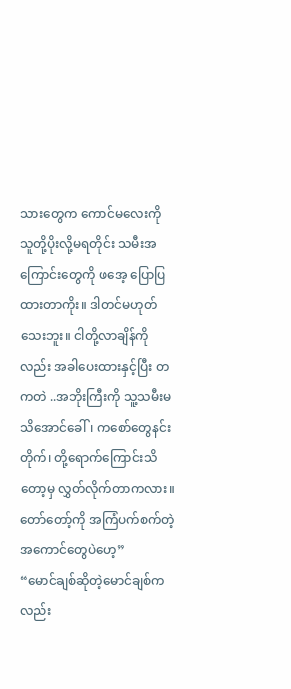သားတွေက ကောင်မလေးကို သူတို့ပိုးလို့မရတိုင်း သမီးအကြောင်းတွေကို ဖအေ့ ပြောပြထားတာကိုး။ ဒါတင်မဟုတ်သေးဘူး။ ငါတို့လာချိန်ကိုလည်း အခါပေးထားနှင့်ပြီး တကတဲ ..အဘိုးကြီးကို သူ့သမီးမသိအောင်ခေါ်၊ ကစော်တွေနင်းတိုက်၊ တို့ရောက်ကြောင်းသိတော့မှ လွှတ်လိုက်တာကလား။ တော်တော့်ကို အကြံပက်စက်တဲ့အကောင်တွေပဲဟေ့”
“မောင်ချစ်ဆိုတဲ့မောင်ချစ်ကလည်း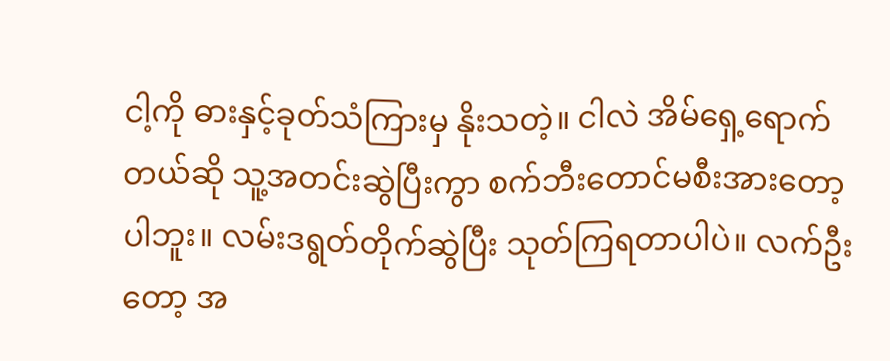ငါ့ကို ဓားနှင့်ခုတ်သံကြားမှ နိုးသတဲ့။ ငါလဲ အိမ်ရှေ့ရောက်တယ်ဆို သူ့အတင်းဆွဲပြီးကွာ စက်ဘီးတောင်မစီးအားတော့ပါဘူး။ လမ်းဒရွတ်တိုက်ဆွဲပြီး သုတ်ကြရတာပါပဲ။ လက်ဦးတော့ အ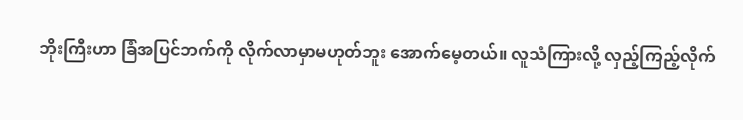ဘိုးကြီးဟာ ခြံအပြင်ဘက်ကို လိုက်လာမှာမဟုတ်ဘူး အောက်မေ့တယ်။ လူသံကြားလို့ လှည့်ကြည့်လိုက်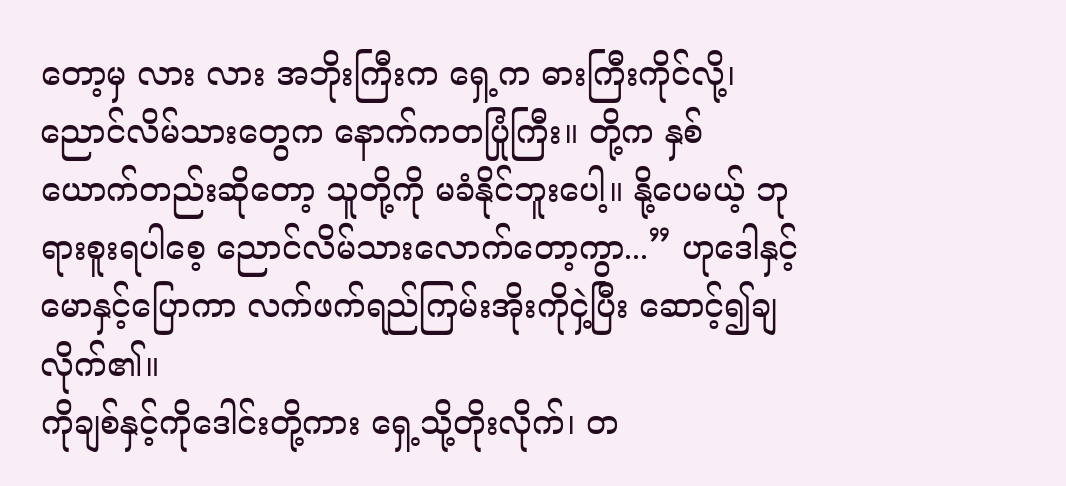တော့မှ လား လား အဘိုးကြီးက ရှေ့က ဓားကြီးကိုင်လို့၊ ညောင်လိမ်သားတွေက နောက်ကတပြုံကြီး။ တို့က နှစ်ယောက်တည်းဆိုတော့ သူတို့ကို မခံနိုင်ဘူးပေါ့။ နို့ပေမယ့် ဘုရားစူးရပါစေ့ ညောင်လိမ်သားလောက်တော့ကွာ...” ဟုဒေါနှင့်မောနှင့်ပြောကာ လက်ဖက်ရည်ကြမ်းအိုးကိုငှဲ့ပြီး ဆောင့်၍ချလိုက်၏။
ကိုချစ်နှင့်ကိုဒေါင်းတို့ကား ရှေ့သို့တိုးလိုက်၊ တ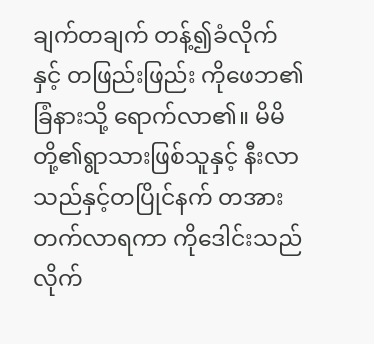ချက်တချက် တန့်၍ခံလိုက်နှင့် တဖြည်းဖြည်း ကိုဖေဘ၏ခြံနားသို့ ရောက်လာ၏။ မိမိတို့၏ရွာသားဖြစ်သူနှင့် နီးလာသည်နှင့်တပြိုင်နက် တအားတက်လာရကာ ကိုဒေါင်းသည် လိုက်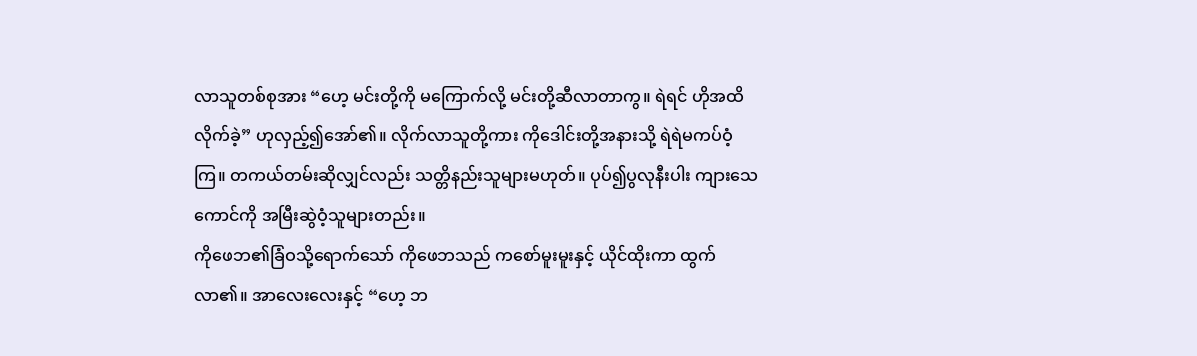လာသူတစ်စုအား “ဟေ့ မင်းတို့ကို မကြောက်လို့ မင်းတို့ဆီလာတာကွ။ ရဲရင် ဟိုအထိလိုက်ခဲ့” ဟုလှည့်၍အော်၏။ လိုက်လာသူတို့ကား ကိုဒေါင်းတို့အနားသို့ ရဲရဲမကပ်ဝံ့ကြ။ တကယ်တမ်းဆိုလျှင်လည်း သတ္တိနည်းသူများမဟုတ်။ ပုပ်၍ပွလုနီးပါး ကျားသေကောင်ကို အမြီးဆွဲဝံ့သူများတည်း။
ကိုဖေဘ၏ခြံဝသို့ရောက်သော် ကိုဖေဘသည် ကစော်မူးမူးနှင့် ယိုင်ထိုးကာ ထွက်လာ၏။ အာလေးလေးနှင့် “ဟေ့ ဘ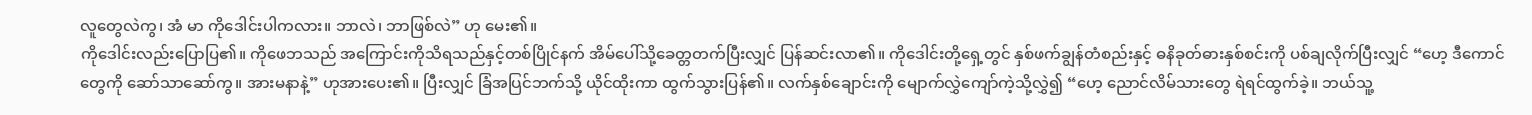လူတွေလဲကွ၊ အံ မာ ကိုဒေါင်းပါကလား။ ဘာလဲ၊ ဘာဖြစ်လဲ” ဟု မေး၏။
ကိုဒေါင်းလည်းပြောပြ၏။ ကိုဖေဘသည် အကြောင်းကိုသိရသည်နှင့်တစ်ပြိုင်နက် အိမ်ပေါ်သို့ခေတ္တတက်ပြီးလျှင် ပြန်ဆင်းလာ၏။ ကိုဒေါင်းတို့ရှေ့တွင် နှစ်ဖက်ချွန်တံစည်းနှင့် ဓနိခုတ်ဓားနှစ်စင်းကို ပစ်ချလိုက်ပြီးလျှင် “ဟေ့ ဒီကောင်တွေကို ဆော်သာဆော်ကွ။ အားမနာနဲ့” ဟုအားပေး၏။ ပြီးလျှင် ခြံအပြင်ဘက်သို့ ယိုင်ထိုးကာ ထွက်သွားပြန်၏။ လက်နှစ်ချောင်းကို မျောက်လွှဲကျော်ကဲ့သို့လွှဲ၍ “ဟေ့ ညောင်လိမ်သားတွေ ရဲရင်ထွက်ခဲ့။ ဘယ်သူ့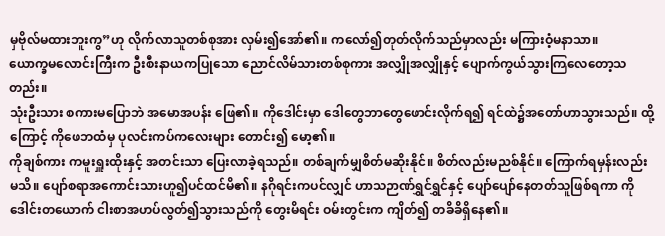မှဗိုလ်မထားဘူးကွ”ဟု လိုက်လာသူတစ်စုအား လှမ်း၍အော်၏။ ကလော်၍တုတ်လိုက်သည်မှာလည်း မကြားဝံ့မနာသာ။
ယောက္ခမလောင်းကြီးက ဦးစီးနာယကပြုသော ညောင်လိမ်သားတစ်စုကား အလျှိုအလျှိုနှင့် ပျောက်ကွယ်သွားကြလေတော့သတည်း။
သုံးဦးသား စကားမပြောဘဲ အမောအပန်း ဖြေ၏။ ကိုဒေါင်းမှာ ဒေါတွေဘာတွေဖောင်းလိုက်ရ၍ ရင်ထဲ၌အတော်ဟာသွားသည်။ ထို့ကြောင့် ကိုဖေဘထံမှ ပုလင်းကပ်ကလေးများ တောင်း၍ မော့၏။
ကိုချစ်ကား ကမူးရှူးထိုးနှင့် အတင်းသာ ပြေးလာခဲ့ရသည်။ တစ်ချက်မျှစိတ်မဆိုးနိုင်။ စိတ်လည်းမညစ်နိုင်။ ကြောက်ရမှန်းလည်း မသိ။ ပျော်စရာအကောင်းသားဟူ၍ပင်ထင်မိ၏။ နဂိုရင်းကပင်လျှင် ဟာသဉာဏ်ရွှင်ရွှင်နှင့် ပျော်ပျော်နေတတ်သူဖြစ်ရကာ ကိုဒေါင်းတယောက် ငါးစာအဟပ်လွတ်၍သွားသည်ကို တွေးမိရင်း ဝမ်းတွင်းက ကျိတ်၍ တခိခိရှိနေ၏။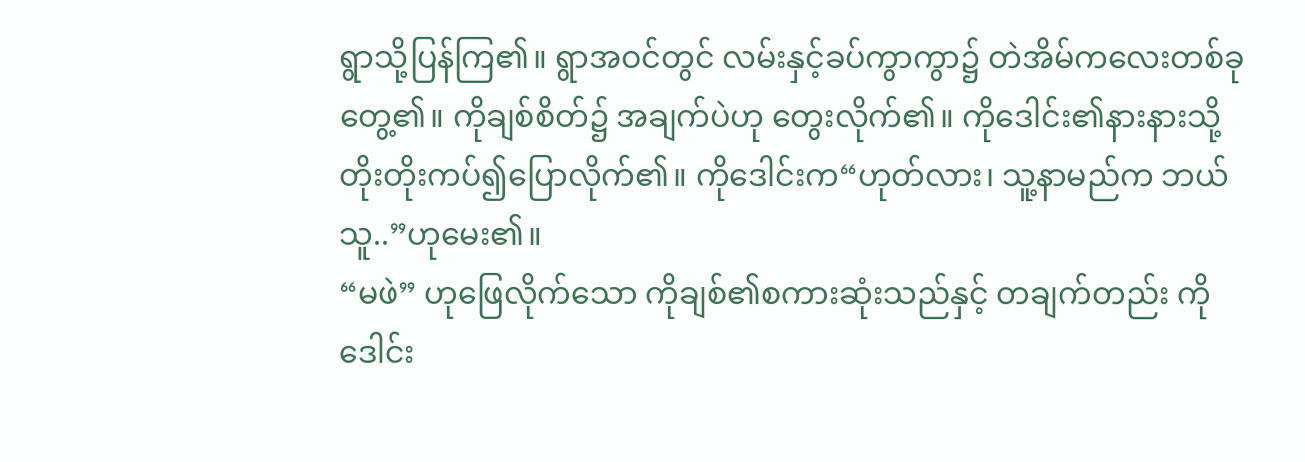ရွာသို့ပြန်ကြ၏။ ရွာအဝင်တွင် လမ်းနှင့်ခပ်ကွာကွာ၌ တဲအိမ်ကလေးတစ်ခု တွေ့၏။ ကိုချစ်စိတ်၌ အချက်ပဲဟု တွေးလိုက်၏။ ကိုဒေါင်း၏နားနားသို့ တိုးတိုးကပ်၍ပြောလိုက်၏။ ကိုဒေါင်းက“ဟုတ်လား၊ သူ့နာမည်က ဘယ်သူ..”ဟုမေး၏။
“မဖဲ” ဟုဖြေလိုက်သော ကိုချစ်၏စကားဆုံးသည်နှင့် တချက်တည်း ကိုဒေါင်း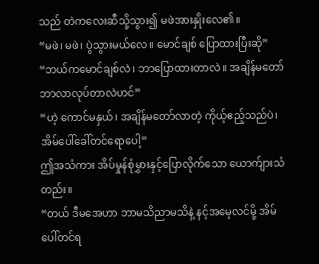သည် တဲကလေးဆီသို့သွား၍ မဖဲအားနှိုးလေ၏။
“မဖဲ၊ မဖဲ၊ ပွဲသွားမယ်လေ။ မောင်ချစ် ပြောထားပြီးဆို”
“ဘယ်ကမောင်ချစ်လဲ၊ ဘာပြောထားတာလဲ။ အချိန်မတော် ဘာလာလုပ်တာလဲဟင်”
“ဟဲ့ ကောင်မနှယ်၊ အချိန်မတော်လာတဲ့ ကိုယ့်ဧည့်သည်ပဲ၊ အိမ်ပေါ်ခေါ်တင်ရောပေါ့”
ဤအသံကား အိပ်မှုန်စုံမွှားနှင့်ပြောလိုက်သော ယောက်ျားသံတည်း။
“တယ် ဒီမအေဟာ ဘာမသိညာမသိနဲ့ နင့်အမေ့လင်မို့ အိမ်ပေါ်တင်ရ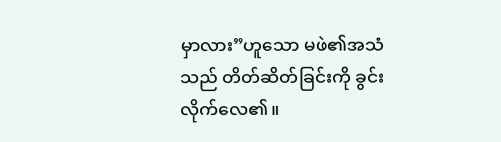မှာလား”ဟူသော မဖဲ၏အသံသည် တိတ်ဆိတ်ခြင်းကို ခွင်းလိုက်လေ၏။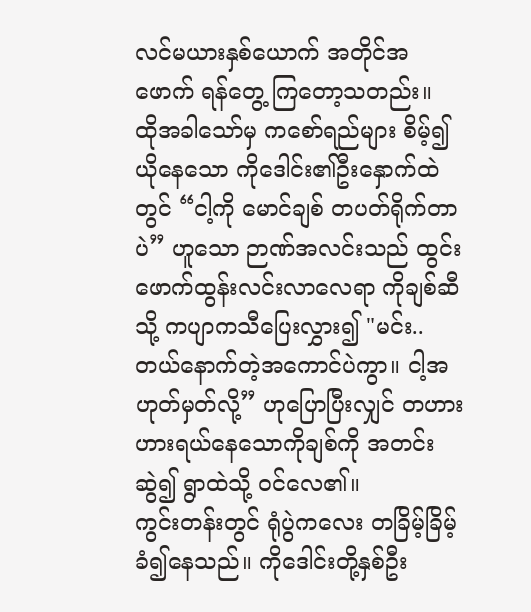လင်မယားနှစ်ယောက် အတိုင်အဖောက် ရန်တွေ့ ကြတော့သတည်း။
ထိုအခါသော်မှ ကစော်ရည်များ စိမ့်၍ယိုနေသော ကိုဒေါင်း၏ဦးနှောက်ထဲတွင် “ငါ့ကို မောင်ချစ် တပတ်ရိုက်တာပဲ” ဟူသော ဉာဏ်အလင်းသည် ထွင်းဖောက်ထွန်းလင်းလာလေရာ ကိုချစ်ဆီသို့ ကပျာကသီပြေးလွှား၍ "မင်း.. တယ်နောက်တဲ့အကောင်ပဲကွာ။ ငါ့အဟုတ်မှတ်လို့” ဟုပြောပြီးလျှင် တဟားဟားရယ်နေသောကိုချစ်ကို အတင်းဆွဲ၍ ရွာထဲသို့ ဝင်လေ၏။
ကွင်းတန်းတွင် ရုံပွဲကလေး တခြိမ့်ခြိမ့်ခံ၍နေသည်။ ကိုဒေါင်းတို့နှစ်ဦး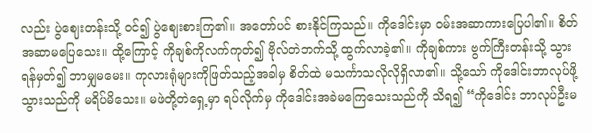လည်း ပွဲဈေးတန်းသို့ ဝင်၍ ပွဲဈေးစားကြ၏။ အတော်ပင် စားနိုင်ကြသည်။ ကိုဒေါင်းမှာ ဝမ်းအဆာကားပြေပါ၏။ စိတ်အဆာမပြေသေး။ ထို့ကြောင့် ကိုချစ်ကိုလက်ကုတ်၍ ဗိုလ်တဲဘက်သို့ ထွက်လာခဲ့၏။ ကိုချစ်ကား ဗွက်ကြီးတန်းသို့ သွားရန်မှတ်၍ ဘာမျှမမေး။ ကုလားရုံများကိုဖြတ်သည့်အခါမှ စိတ်ထဲ မသင်္ကာသလိုလိုရှိလာ၏။ သို့သော် ကိုဒေါင်းဘာလုပ်ဖို့သွားသည်ကို မရိပ်မိသေး။ မဖဲတို့တဲရှေ့မှာ ရပ်လိုက်မှ ကိုဒေါင်းအခဲမကြေသေးသည်ကို သိရ၍ “ကိုဒေါင်း ဘာလုပ်ဦးမ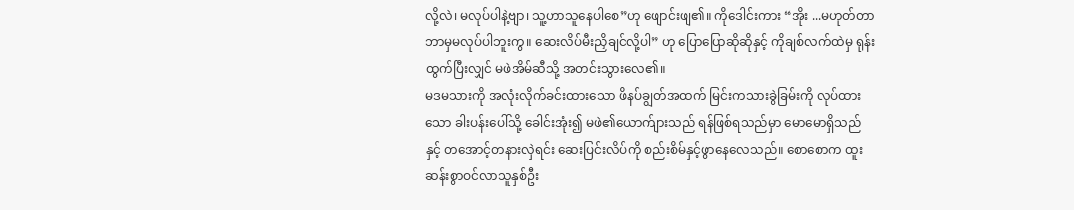လို့လဲ၊ မလုပ်ပါနဲ့ဗျာ၊ သူ့ဟာသူနေပါစေ”ဟု ဖျောင်းဖျ၏။ ကိုဒေါင်းကား “အိုး ...မဟုတ်တာ ဘာမှမလုပ်ပါဘူးကွ။ ဆေးလိပ်မီးညှိချင်လို့ပါ” ဟု ပြောပြောဆိုဆိုနှင့် ကိုချစ်လက်ထဲမှ ရုန်းထွက်ပြီးလျှင် မဖဲအိမ်ဆီသို့ အတင်းသွားလေ၏။
မဒမသားကို အလုံးလိုက်ခင်းထားသော ဖိနပ်ချွတ်အထက် မြင်းကသားခွဲခြမ်းကို လုပ်ထားသော ခါးပန်းပေါ်သို့ ခေါင်းအုံး၍ မဖဲ၏ယောက်ျားသည် ရန်ဖြစ်ရသည်မှာ မောမောရှိသည်နှင့် တအောင့်တနားလှဲရင်း ဆေးပြင်းလိပ်ကို စည်းစိမ်နှင့်ဖွာနေလေသည်။ စောစောက ထူးဆန်းစွာဝင်လာသူနှစ်ဦး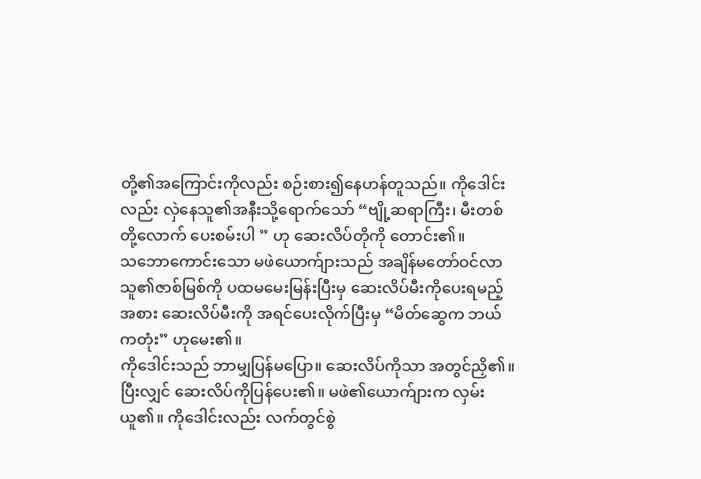တို့၏အကြောင်းကိုလည်း စဉ်းစား၍နေဟန်တူသည်။ ကိုဒေါင်းလည်း လှဲနေသူ၏အနီးသို့ရောက်သော် “ဗျို့ဆရာကြီး၊ မီးတစ်တို့လောက် ပေးစမ်းပါ ” ဟု ဆေးလိပ်တိုကို တောင်း၏။
သဘောကောင်းသော မဖဲယောက်ျားသည် အချိန်မတော်ဝင်လာသူ၏ဇာစ်မြစ်ကို ပထမမေးမြန်းပြီးမှ ဆေးလိပ်မီးကိုပေးရမည့်အစား ဆေးလိပ်မီးကို အရင်ပေးလိုက်ပြီးမှ “မိတ်ဆွေက ဘယ်ကတုံး” ဟုမေး၏။
ကိုဒေါင်းသည် ဘာမျှပြန်မပြော။ ဆေးလိပ်ကိုသာ အတွင်ညှိ၏။ ပြီးလျှင် ဆေးလိပ်ကိုပြန်ပေး၏။ မဖဲ၏ယောက်ျားက လှမ်းယူ၏။ ကိုဒေါင်းလည်း လက်တွင်စွဲ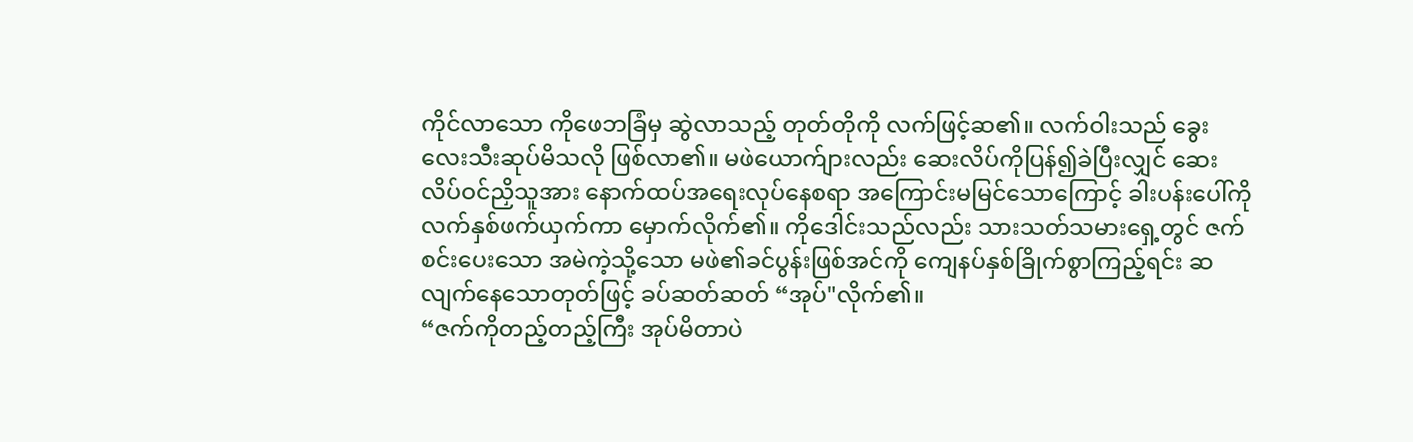ကိုင်လာသော ကိုဖေဘခြံမှ ဆွဲလာသည့် တုတ်တိုကို လက်ဖြင့်ဆ၏။ လက်ဝါးသည် ခွေးလေးသီးဆုပ်မိသလို ဖြစ်လာ၏။ မဖဲယောက်ျားလည်း ဆေးလိပ်ကိုပြန်၍ခဲပြီးလျှင် ဆေးလိပ်ဝင်ညှိသူအား နောက်ထပ်အရေးလုပ်နေစရာ အကြောင်းမမြင်သောကြောင့် ခါးပန်းပေါ်ကို လက်နှစ်ဖက်ယှက်ကာ မှောက်လိုက်၏။ ကိုဒေါင်းသည်လည်း သားသတ်သမားရှေ့တွင် ဇက်စင်းပေးသော အမဲကဲ့သို့သော မဖဲ၏ခင်ပွန်းဖြစ်အင်ကို ကျေနပ်နှစ်ခြိုက်စွာကြည့်ရင်း ဆလျက်နေသောတုတ်ဖြင့် ခပ်ဆတ်ဆတ် “အုပ်"လိုက်၏။
“ဇက်ကိုတည့်တည့်ကြီး အုပ်မိတာပဲ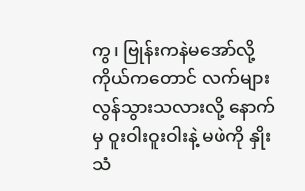ကွ၊ ဗြုန်းကနဲမအော်လို့ ကိုယ်ကတောင် လက်များလွန်သွားသလားလို့ နောက်မှ ဝူးဝါးဝူးဝါးနဲ့ မဖဲကို နှိုးသံ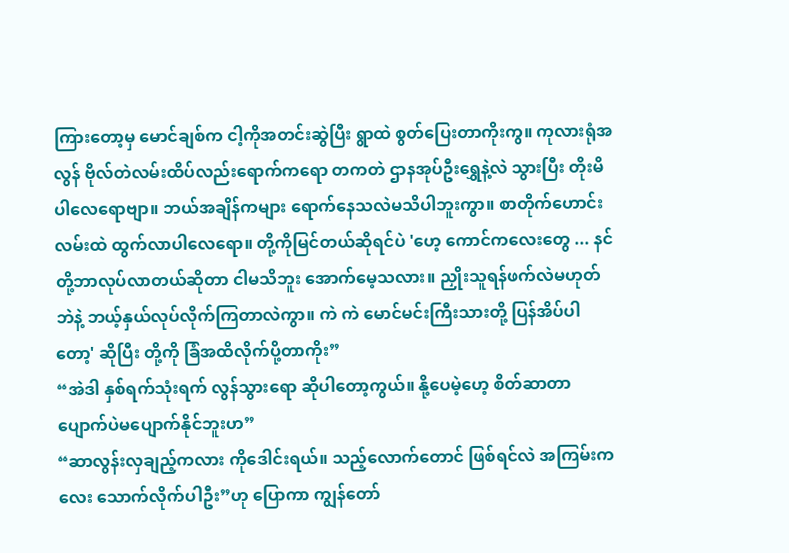ကြားတော့မှ မောင်ချစ်က ငါ့ကိုအတင်းဆွဲပြီး ရွာထဲ စွတ်ပြေးတာကိုးကွ။ ကုလားရုံအလွန် ဗိုလ်တဲလမ်းထိပ်လည်းရောက်ကရော တကတဲ ဌာနအုပ်ဦးရွှေနဲ့လဲ သွားပြီး တိုးမိပါလေရောဗျာ။ ဘယ်အချိန်ကများ ရောက်နေသလဲမသိပါဘူးကွာ။ စာတိုက်ဟောင်းလမ်းထဲ ထွက်လာပါလေရော။ တို့ကိုမြင်တယ်ဆိုရင်ပဲ 'ဟေ့ ကောင်ကလေးတွေ ... နင်တို့ဘာလုပ်လာတယ်ဆိုတာ ငါမသိဘူး အောက်မေ့သလား။ ညှိုးသူရန်ဖက်လဲမဟုတ်ဘဲနဲ့ ဘယ့်နှယ်လုပ်လိုက်ကြတာလဲကွာ။ ကဲ ကဲ မောင်မင်းကြီးသားတို့ ပြန်အိပ်ပါတော့' ဆိုပြီး တို့ကို ခြံအထိလိုက်ပို့တာကိုး”
“အဲဒါ နှစ်ရက်သုံးရက် လွန်သွားရော ဆိုပါတော့ကွယ်။ နို့ပေမဲ့ဟေ့ စိတ်ဆာတာ ပျောက်ပဲမပျောက်နိုင်ဘူးဟ”
“ဆာလွန်းလှချည့်ကလား ကိုဒေါင်းရယ်။ သည့်လောက်တောင် ဖြစ်ရင်လဲ အကြမ်းကလေး သောက်လိုက်ပါဦး”ဟု ပြောကာ ကျွန်တော်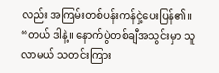လည်း အကြမ်းတစ်ပန်းကန်ငှဲ့ပေးပြန်၏။
“တယ် ဒါနဲ့။ နောက်ပွဲတစ်ချီအသွင်းမှာ သူလာမယ် သတင်းကြား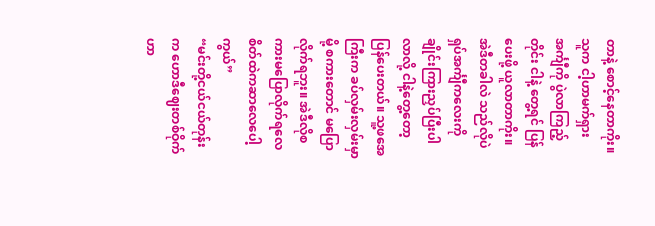တာနဲ့ စောင့်နေတာကိုး။ သူက ငါ့ဟာမက်ရှားအင်္ကျီကို ပွဲလာကြည့်တိုင်း ငါနဲ့ တွေ့ရင် ပြန်ပေးဖို့ ယူလာတာကိုး။ အဲဒီတခါလဲ သည်လိုပဲ ရှပ်အင်္ကျီကလေးကို ချိုင်းကြားညှပ်ပြီးပါလာလို့ ငါနဲ့တွေ့တော့ ပြန်ပေးတယ်။ သူ့ဖအေကြီးက ခပ်လှမ်းလှမ်းမှာမို့ စကားတောင် မပြောလိုက်ရဘူး။ အဲဒီလိုစကားမပြောလိုက်ရလေ စိတ်ထဲကဆာလေပေါ့ကွယ်”
“မင်းတို့ငယ်ငယ်တုန်းက ဟောဒီဈေးတစ်ဝိုက်ဟာ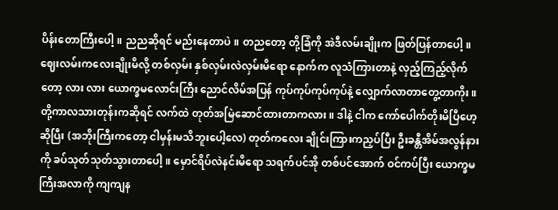ပိန်းတောကြီးပေါ့။ ညညဆိုရင် မည်းနေတာပဲ။ တညတော့ တို့ခြံကို အဲဒီလမ်းချိုးက ဖြတ်ပြန်တာပေါ့။ ဈေးလမ်းကလေးချိုးမိလို့ တစ်လှမ်း နှစ်လှမ်းလဲလှမ်းမိရော နောက်က လူသံကြားတာနဲ့ လှည့်ကြည့်လိုက်တော့ လား လား ယောက္ခမလောင်းကြီး ညောင်လိမ်အပြန် ကုပ်ကုပ်ကုပ်ကုပ်နဲ့ လျှောက်လာတာတွေ့တာကိုး။ တို့ကာလသားတုန်းကဆိုရင် လက်ထဲ တုတ်အမြဲဆောင်ထားတာကလား။ ဒါနဲ့ ငါက ကော်ပေါက်တိုးမိပြီဟေ့ဆိုပြီး (အဘိုးကြီးကတော့ ငါမှန်းမသိဘူးပေါ့လေ) တုတ်ကလေး ချိုင်းကြားကညှပ်ပြီး ဦးခန္တီအိမ်အလွန်နားကို ခပ်သုတ်သုတ်သွားတာပေါ့။ မှောင်ရိပ်လဲနင်းမိရော သရက်ပင်အို တစ်ပင်အောက် ဝင်ကပ်ပြီး ယောက္ခမကြီးအလာကို ကျကျန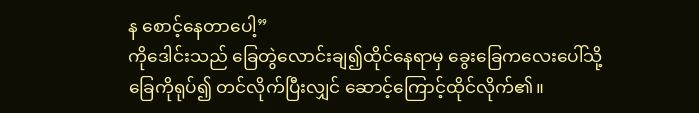န စောင့်နေတာပေါ့”
ကိုဒေါင်းသည် ခြေတွဲလောင်းချ၍ထိုင်နေရာမှ ခွေးခြေကလေးပေါ်သို့ ခြေကိုရုပ်၍ တင်လိုက်ပြီးလျှင် ဆောင့်ကြောင့်ထိုင်လိုက်၏။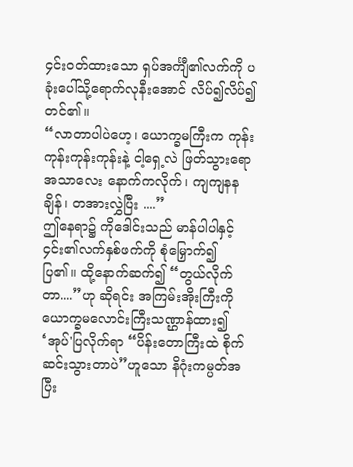၄င်းဝတ်ထားသော ရှပ်အင်္ကျီ၏လက်ကို ပခုံးပေါ်သို့ရောက်လုနီးအောင် လိပ်၍လိပ်၍ တင်၏။
“လာတာပါပဲဟေ့၊ ယောက္ခမကြီးက ကုန်းကုန်းကုန်းကုန်းနဲ့ ငါ့ရှေ့လဲ ဖြတ်သွားရော အသာလေး နောက်ကလိုက်၊ ကျကျနန ချိန်၊ တအားလွှဲပြီး ....”
ဤနေရာ၌ ကိုဒေါင်းသည် မာန်ပါပါနှင့် ၄င်း၏လက်နှစ်ဖက်ကို စုံမြှောက်၍ ပြ၏။ ထို့နောက်ဆက်၍ “တွယ်လိုက်တာ....”ဟု ဆိုရင်း အကြမ်းအိုးကြီးကို ယောက္ခမလောင်းကြီးသဏ္ဌာန်ထား၍ ‘အုပ်'ပြလိုက်ရာ “ပိန်းတောကြီးထဲ စိုက်ဆင်းသွားတာပဲ”ဟူသော နိဂုံးကမ္ပတ်အပြီး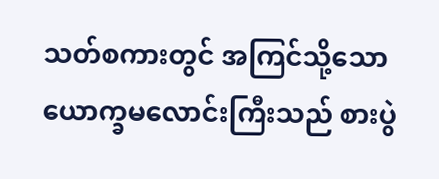သတ်စကားတွင် အကြင်သို့သောယောက္ခမလောင်းကြီးသည် စားပွဲ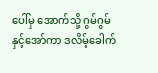ပေါ်မှ အောက်သို့ ဂွမ်ဂွမ်နှင့်အော်ကာ ဒလိမ့်ခေါက်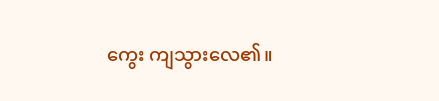ကွေး ကျသွားလေ၏။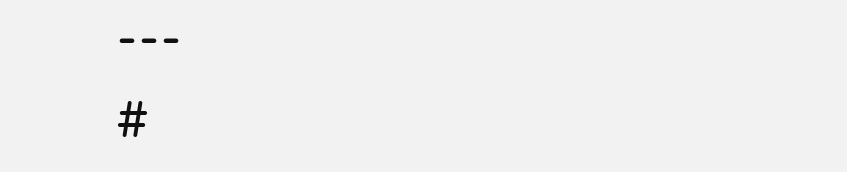---
#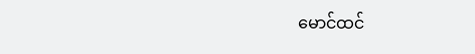မောင်ထင်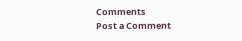Comments
Post a Comment